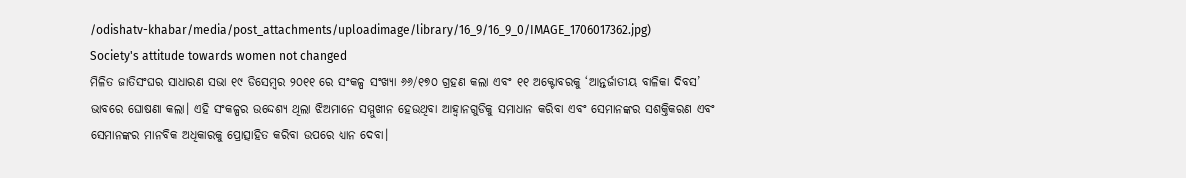/odishatv-khabar/media/post_attachments/uploadimage/library/16_9/16_9_0/IMAGE_1706017362.jpg)
Society's attitude towards women not changed
ମିଳିତ ଜାତିସଂଘର ସାଧାରଣ ସଭା ୧୯ ଡିସେମ୍ବର ୨୦୧୧ ରେ ସଂକଳ୍ପ ସଂଖ୍ୟା ୬୬/୧୭୦ ଗ୍ରହଣ କଲା ଏବଂ ୧୧ ଅକ୍ଟୋବରକୁ ‘ଆନ୍ତର୍ଜାତୀୟ ବାଳିକା ଦିବସ’ ଭାବରେ ଘୋଷଣା କଲା। ଏହି ସଂକଳ୍ପର ଉଦ୍ଦେଶ୍ୟ ଥିଲା ଝିଅମାନେ ସମ୍ମୁଖୀନ ହେଉଥିବା ଆହ୍ୱାନଗୁଡିକୁ ସମାଧାନ କରିବା ଏବଂ ସେମାନଙ୍କର ସଶକ୍ତିକରଣ ଏବଂ ସେମାନଙ୍କର ମାନବିକ ଅଧିକାରକୁ ପ୍ରୋତ୍ସାହିତ କରିବା ଉପରେ ଧ୍ୟାନ ଦେବା।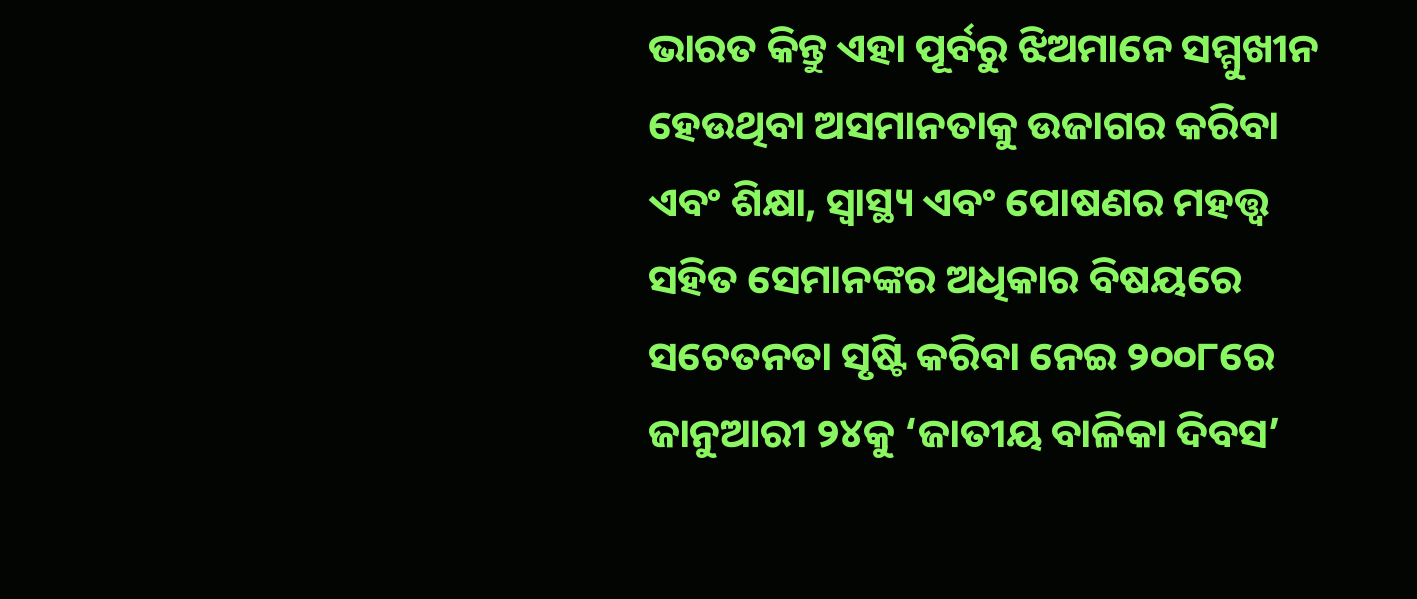ଭାରତ କିନ୍ତୁ ଏହା ପୂର୍ବରୁ ଝିଅମାନେ ସମ୍ମୁଖୀନ ହେଉଥିବା ଅସମାନତାକୁ ଉଜାଗର କରିବା ଏବଂ ଶିକ୍ଷା, ସ୍ୱାସ୍ଥ୍ୟ ଏବଂ ପୋଷଣର ମହତ୍ତ୍ୱ ସହିତ ସେମାନଙ୍କର ଅଧିକାର ବିଷୟରେ ସଚେତନତା ସୃଷ୍ଟି କରିବା ନେଇ ୨୦୦୮ରେ ଜାନୁଆରୀ ୨୪କୁ ‘ଜାତୀୟ ବାଳିକା ଦିବସ’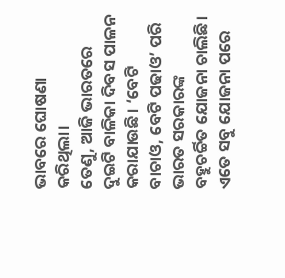ଭାବରେ ଘୋଷଣା କରିଥିଲା।
ତେଣୁ, ଆଜି ଭାରତରେ ଦୁଇଟି ବାଳିକା ଦିବସ ପାଳନ କରାଯାଉଛି। ‘ବେଟି ବାଚାଓ, ବେଟି ପଢାଓ’ ପରି ଭାରତ ସରକାରଙ୍କ ବହୁଚର୍ଚ୍ଚିତ ଯୋଜନା ଚାଲିଛି। ଏତେ ସବୁ ଯୋଜନା ପରେ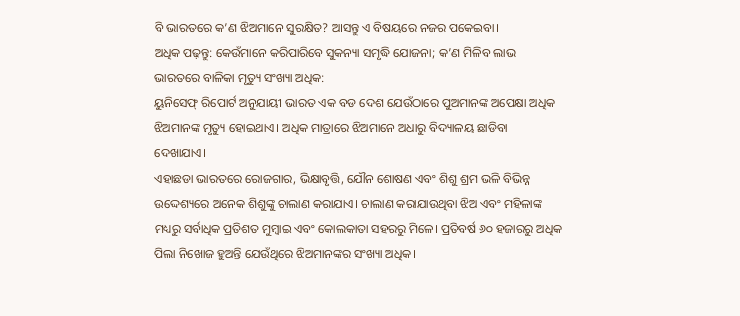ବି ଭାରତରେ କ’ଣ ଝିଅମାନେ ସୁରକ୍ଷିତ? ଆସନ୍ତୁ ଏ ବିଷୟରେ ନଜର ପକେଇବା।
ଅଧିକ ପଢ଼ନ୍ତୁ: କେଉଁମାନେ କରିପାରିବେ ସୁକନ୍ୟା ସମୃଦ୍ଧି ଯୋଜନା; କ’ଣ ମିଳିବ ଲାଭ
ଭାରତରେ ବାଳିକା ମୃତ୍ୟୁ ସଂଖ୍ୟା ଅଧିକ:
ୟୁନିସେଫ୍ ରିପୋର୍ଟ ଅନୁଯାୟୀ ଭାରତ ଏକ ବଡ ଦେଶ ଯେଉଁଠାରେ ପୁଅମାନଙ୍କ ଅପେକ୍ଷା ଅଧିକ ଝିଅମାନଙ୍କ ମୃତ୍ୟୁ ହୋଇଥାଏ। ଅଧିକ ମାତ୍ରାରେ ଝିଅମାନେ ଅଧାରୁ ବିଦ୍ୟାଳୟ ଛାଡିବା ଦେଖାଯାଏ।
ଏହାଛଡା ଭାରତରେ ରୋଜଗାର, ଭିକ୍ଷାବୃତ୍ତି, ଯୌନ ଶୋଷଣ ଏବଂ ଶିଶୁ ଶ୍ରମ ଭଳି ବିଭିନ୍ନ ଉଦ୍ଦେଶ୍ୟରେ ଅନେକ ଶିଶୁଙ୍କୁ ଚାଲାଣ କରାଯାଏ। ଚାଲାଣ କରାଯାଉଥିବା ଝିଅ ଏବଂ ମହିଳାଙ୍କ ମଧ୍ୟରୁ ସର୍ବାଧିକ ପ୍ରତିଶତ ମୁମ୍ବାଇ ଏବଂ କୋଲକାତା ସହରରୁ ମିଳେ। ପ୍ରତିବର୍ଷ ୬୦ ହଜାରରୁ ଅଧିକ ପିଲା ନିଖୋଜ ହୁଅନ୍ତି ଯେଉଁଥିରେ ଝିଅମାନଙ୍କର ସଂଖ୍ୟା ଅଧିକ।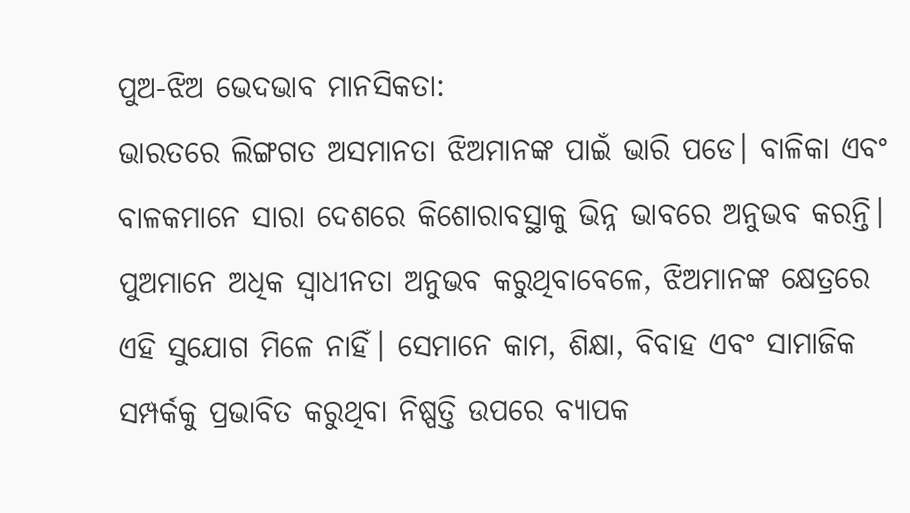ପୁଅ-ଝିଅ ଭେଦଭାବ ମାନସିକତା:
ଭାରତରେ ଲିଙ୍ଗଗତ ଅସମାନତା ଝିଅମାନଙ୍କ ପାଇଁ ଭାରି ପଡେ। ବାଳିକା ଏବଂ ବାଳକମାନେ ସାରା ଦେଶରେ କିଶୋରାବସ୍ଥାକୁ ଭିନ୍ନ ଭାବରେ ଅନୁଭବ କରନ୍ତି। ପୁଅମାନେ ଅଧିକ ସ୍ୱାଧୀନତା ଅନୁଭବ କରୁଥିବାବେଳେ, ଝିଅମାନଙ୍କ କ୍ଷେତ୍ରରେ ଏହି ସୁଯୋଗ ମିଳେ ନାହିଁ। ସେମାନେ କାମ, ଶିକ୍ଷା, ବିବାହ ଏବଂ ସାମାଜିକ ସମ୍ପର୍କକୁ ପ୍ରଭାବିତ କରୁଥିବା ନିଷ୍ପତ୍ତି ଉପରେ ବ୍ୟାପକ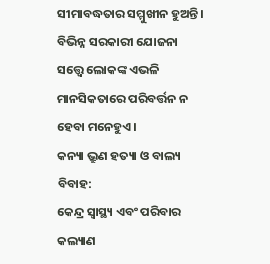ସୀମାବଦ୍ଧତାର ସମ୍ମୁଖୀନ ହୁଅନ୍ତି। ବିଭିନ୍ନ ସରକାରୀ ଯୋଜନା ସତ୍ତ୍ୱେ ଲୋକଙ୍କ ଏଭଳି ମାନସିକତାରେ ପରିବର୍ତ୍ତନ ନ ହେବା ମନେହୁଏ।
କନ୍ୟା ଭ୍ରୁଣ ହତ୍ୟା ଓ ବାଲ୍ୟ ବିବାହ:
କେନ୍ଦ୍ର ସ୍ୱାସ୍ଥ୍ୟ ଏବଂ ପରିବାର କଲ୍ୟାଣ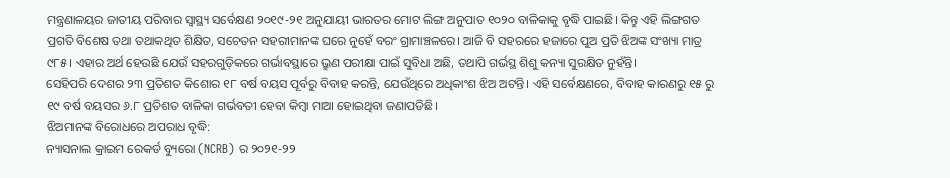ମନ୍ତ୍ରଣାଳୟର ଜାତୀୟ ପରିବାର ସ୍ୱାସ୍ଥ୍ୟ ସର୍ବେକ୍ଷଣ ୨୦୧୯-୨୧ ଅନୁଯାୟୀ ଭାରତର ମୋଟ ଲିଙ୍ଗ ଅନୁପାତ ୧୦୨୦ ବାଳିକାକୁ ବୃଦ୍ଧି ପାଇଛି। କିନ୍ତୁ ଏହି ଲିଙ୍ଗଗତ ପ୍ରଗତି ବିଶେଷ ତଥା ତଥାକଥିତ ଶିକ୍ଷିତ, ସଚେତନ ସହରୀମାନଙ୍କ ଘରେ ନୁହେଁ ବରଂ ଗ୍ରାମାଞ୍ଚଳରେ। ଆଜି ବି ସହରରେ ହଜାରେ ପୁଅ ପ୍ରତି ଝିଅଙ୍କ ସଂଖ୍ୟା ମାତ୍ର ୯୮୫। ଏହାର ଅର୍ଥ ହେଉଛି ଯେଉଁ ସହରଗୁଡ଼ିକରେ ଗର୍ଭାବସ୍ଥାରେ ଭ୍ରୁଣ ପରୀକ୍ଷା ପାଇଁ ସୁବିଧା ଅଛି, ତଥାପି ଗର୍ଭସ୍ଥ ଶିଶୁ କନ୍ୟା ସୁରକ୍ଷିତ ନୁହଁନ୍ତି।
ସେହିପରି ଦେଶର ୨୩ ପ୍ରତିଶତ କିଶୋର ୧୮ ବର୍ଷ ବୟସ ପୂର୍ବରୁ ବିବାହ କରନ୍ତି, ଯେଉଁଥିରେ ଅଧିକାଂଶ ଝିଅ ଅଟନ୍ତି। ଏହି ସର୍ବେକ୍ଷଣରେ, ବିବାହ କାରଣରୁ ୧୫ ରୁ ୧୯ ବର୍ଷ ବୟସର ୬.୮ ପ୍ରତିଶତ ବାଳିକା ଗର୍ଭବତୀ ହେବା କିମ୍ବା ମାଆ ହୋଇଥିବା ଜଣାପଡିଛି।
ଝିଅମାନଙ୍କ ବିରୋଧରେ ଅପରାଧ ବୃଦ୍ଧି:
ନ୍ୟାସନାଲ କ୍ରାଇମ ରେକର୍ଡ ବ୍ୟୁରୋ (NCRB) ର ୨୦୨୧-୨୨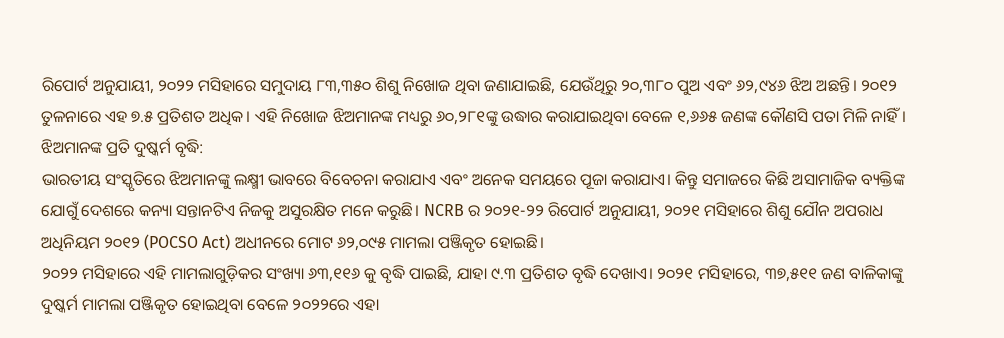ରିପୋର୍ଟ ଅନୁଯାୟୀ, ୨୦୨୨ ମସିହାରେ ସମୁଦାୟ ୮୩,୩୫୦ ଶିଶୁ ନିଖୋଜ ଥିବା ଜଣାଯାଇଛି, ଯେଉଁଥିରୁ ୨୦,୩୮୦ ପୁଅ ଏବଂ ୬୨,୯୪୬ ଝିଅ ଅଛନ୍ତି। ୨୦୧୨ ତୁଳନାରେ ଏହ ୭.୫ ପ୍ରତିଶତ ଅଧିକ। ଏହି ନିଖୋଜ ଝିଅମାନଙ୍କ ମଧ୍ୟରୁ ୬୦,୨୮୧ଙ୍କୁ ଉଦ୍ଧାର କରାଯାଇଥିବା ବେଳେ ୧,୬୬୫ ଜଣଙ୍କ କୌଣସି ପତା ମିଳି ନାହିଁ।
ଝିଅମାନଙ୍କ ପ୍ରତି ଦୁଷ୍କର୍ମ ବୃଦ୍ଧି:
ଭାରତୀୟ ସଂସ୍କୃତିରେ ଝିଅମାନଙ୍କୁ ଲକ୍ଷ୍ମୀ ଭାବରେ ବିବେଚନା କରାଯାଏ ଏବଂ ଅନେକ ସମୟରେ ପୂଜା କରାଯାଏ। କିନ୍ତୁ ସମାଜରେ କିଛି ଅସାମାଜିକ ବ୍ୟକ୍ତିଙ୍କ ଯୋଗୁଁ ଦେଶରେ କନ୍ୟା ସନ୍ତାନଟିଏ ନିଜକୁ ଅସୁରକ୍ଷିତ ମନେ କରୁଛି। NCRB ର ୨୦୨୧-୨୨ ରିପୋର୍ଟ ଅନୁଯାୟୀ, ୨୦୨୧ ମସିହାରେ ଶିଶୁ ଯୌନ ଅପରାଧ ଅଧିନିୟମ ୨୦୧୨ (POCSO Act) ଅଧୀନରେ ମୋଟ ୬୨,୦୯୫ ମାମଲା ପଞ୍ଜିକୃତ ହୋଇଛି।
୨୦୨୨ ମସିହାରେ ଏହି ମାମଲାଗୁଡ଼ିକର ସଂଖ୍ୟା ୬୩,୧୧୬ କୁ ବୃଦ୍ଧି ପାଇଛି, ଯାହା ୯.୩ ପ୍ରତିଶତ ବୃଦ୍ଧି ଦେଖାଏ। ୨୦୨୧ ମସିହାରେ, ୩୭,୫୧୧ ଜଣ ବାଳିକାଙ୍କୁ ଦୁଷ୍କର୍ମ ମାମଲା ପଞ୍ଜିକୃତ ହୋଇଥିବା ବେଳେ ୨୦୨୨ରେ ଏହା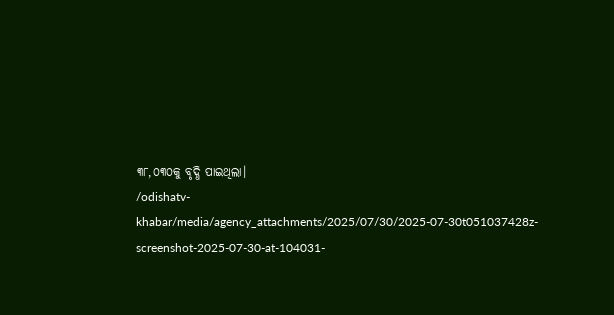୩୮,୦୩୦କୁ ବୃଦ୍ଧି ପାଇଥିଲା।
/odishatv-khabar/media/agency_attachments/2025/07/30/2025-07-30t051037428z-screenshot-2025-07-30-at-104031-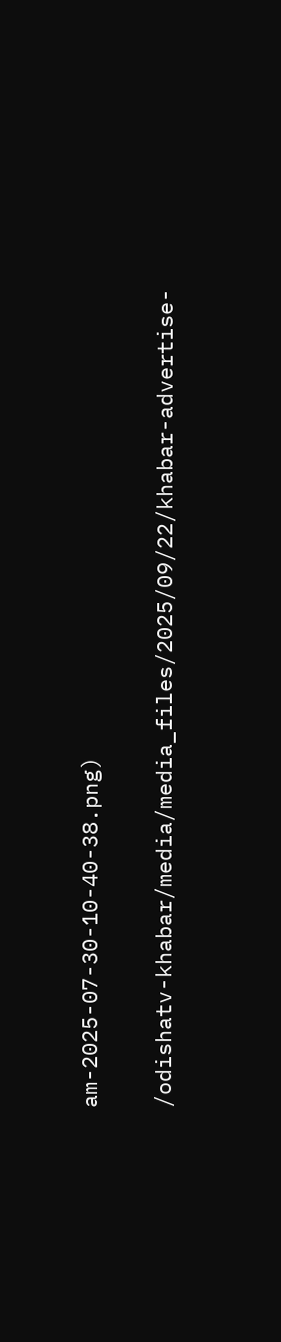am-2025-07-30-10-40-38.png)

/odishatv-khabar/media/media_files/2025/09/22/khabar-advertise-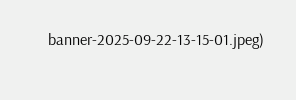banner-2025-09-22-13-15-01.jpeg)